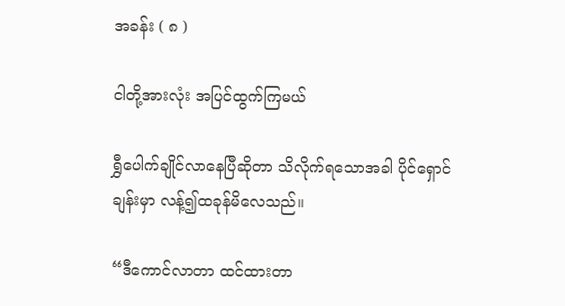အခန်း ( ၈ )

ငါတို့အားလုံး အပြင်ထွက်ကြမယ်

ရွှီပေါက်ချိုင်လာနေပြီဆိုတာ သိလိုက်ရသောအခါ ပိုင်ရှောင်ချန်းမှာ လန့်၍ထခုန်မိလေသည်။

“ဒီကောင်လာတာ ထင်ထားတာ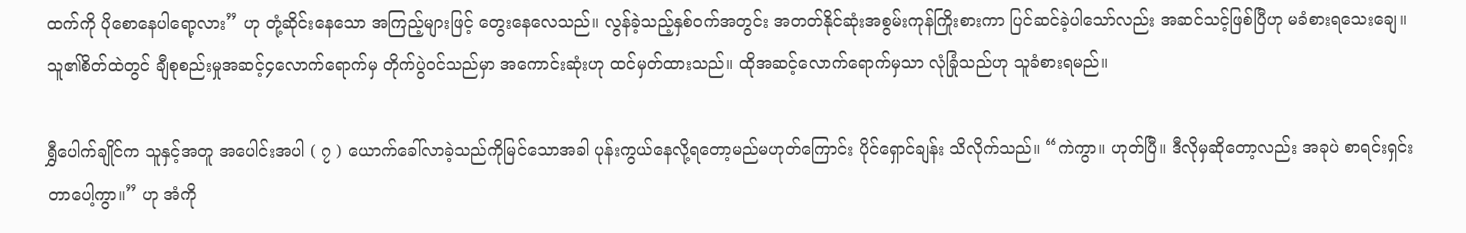ထက်ကို ပိုစောနေပါရော့လား” ဟု တုံ့ဆိုင်းနေသော အကြည့်များဖြင့် တွေးနေလေသည်။ လွန်ခဲ့သည့်နှစ်ဝက်အတွင်း အတတ်နိုင်ဆုံးအစွမ်းကုန်ကြိုးစားကာ ပြင်ဆင်ခဲ့ပါသော်လည်း အဆင်သင့်ဖြစ်ပြီဟု မခံစားရသေးချေ။ သူ၏စိတ်ထဲတွင် ချီစုစည်းမှုအဆင့်၄လောက်ရောက်မှ တိုက်ပွဲဝင်သည်မှာ အကောင်းဆုံးဟု ထင်မှတ်ထားသည်။ ထိုအဆင့်လောက်ရောက်မှသာ လုံခြုံသည်ဟု သူခံစားရမည်။

ရွှီပေါက်ချိုင်က သူနှင့်အတူ အပေါင်းအပါ ( ၇ ) ယောက်ခေါ်လာခဲ့သည်ကိုမြင်သောအခါ ပုန်းကွယ်နေလို့ရတော့မည်မဟုတ်ကြောင်း ပိုင်ရှောင်ချန်း သိလိုက်သည်။ “ကဲကွာ။ ဟုတ်ပြီ။ ဒီလိုမှဆိုတော့လည်း အခုပဲ စာရင်းရှင်းတာပေါ့ကွာ။” ဟု အံကို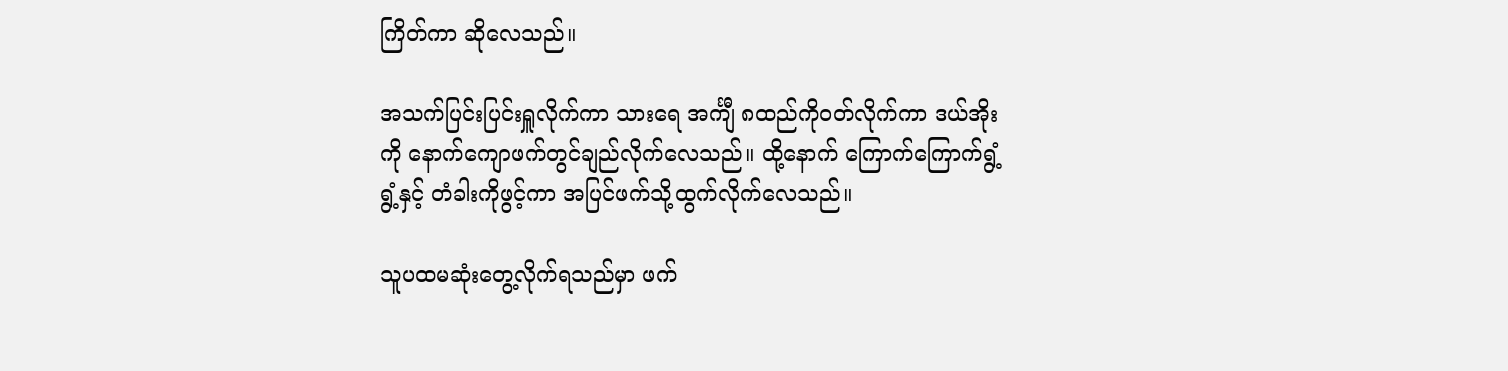ကြိတ်ကာ ဆိုလေသည်။

အသက်ပြင်းပြင်းရှူလိုက်ကာ သားရေ အင်္ကျီ ၈ထည်ကိုဝတ်လိုက်ကာ ဒယ်အိုးကို နောက်ကျောဖက်တွင်ချည်လိုက်လေသည်။ ထို့နောက် ကြောက်ကြောက်ရွံ့ရွံ့နှင့် တံခါးကိုဖွင့်ကာ အပြင်ဖက်သို့ထွက်လိုက်လေသည်။

သူပထမဆုံးတွေ့လိုက်ရသည်မှာ ဖက်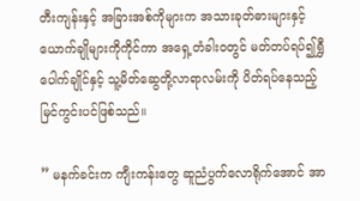တီးကျန်းနှင့် အခြားအစ်ကိုများက အသားခုတ်ဓားများနှင့် ယောက်ချိုများကိုကိုင်ကာ အရှေ့တံခါးဝတွင် မတ်တပ်ရပ်၍ရွှီပေါက်ချိုင်နှင့် သူ့မိတ်ဆွေတို့လာရာလမ်းကို ပိတ်ရပ်နေသည့် မြင်ကွင်းပင်ဖြစ်သည်။

” မနက်ခင်းက ကျီးကန်းတွေ ဆူညံပွက်လောရိုက်အောင် အာ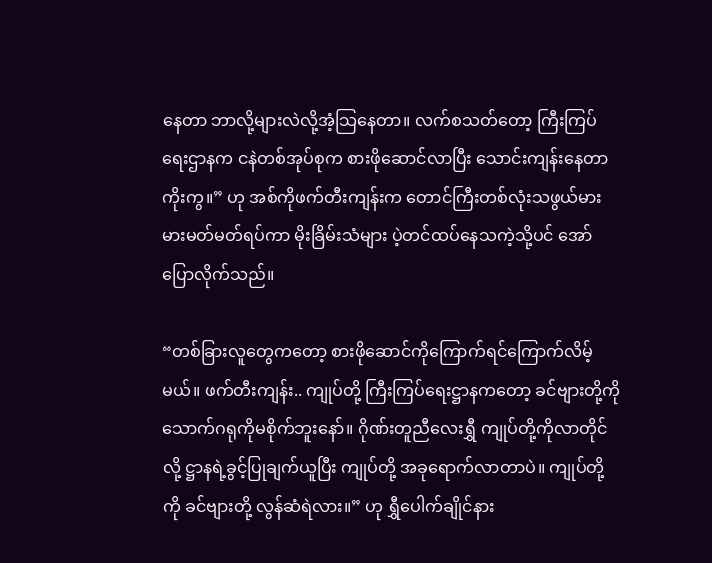နေတာ ဘာလို့များလဲလို့အံ့သြနေတာ။ လက်စသတ်တော့ ကြီးကြပ်ရေးဌာနက ငနဲတစ်အုပ်စုက စားဖိုဆောင်လာပြီး သောင်းကျန်းနေတာကိုးကွ။” ဟု အစ်ကိုဖက်တီးကျန်းက တောင်ကြီးတစ်လုံးသဖွယ်မားမားမတ်မတ်ရပ်ကာ မိုးခြိမ်းသံများ ပဲ့တင်ထပ်နေသကဲ့သို့ပင် အော်ပြောလိုက်သည်။

“တစ်ခြားလူတွေကတော့ စားဖိုဆောင်ကိုကြောက်ရင်ကြောက်လိမ့်မယ်။ ဖက်တီးကျန်း.. ကျုပ်တို့ ကြီးကြပ်ရေးဋ္ဌာနကတော့ ခင်ဗျားတို့ကို သောက်ဂရုကိုမစိုက်ဘူးနော်။ ဂိုဏ်းတူညီလေးရွှီ ကျုပ်တို့ကိုလာတိုင်လို့ ဋ္ဌာနရဲ့ခွင့်ပြုချက်ယူပြီး ကျုပ်တို့ အခုရောက်လာတာပဲ။ ကျုပ်တို့ကို ခင်ဗျားတို့ လွန်ဆံရဲလား။” ဟု ရွှီပေါက်ချိုင်နား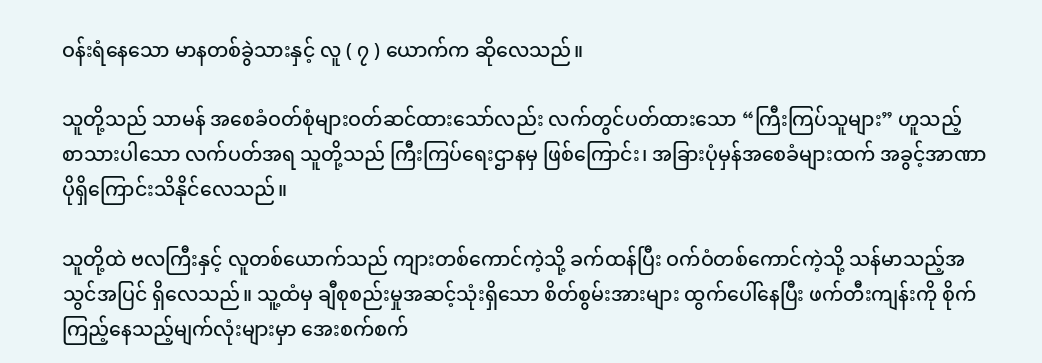ဝန်းရံနေသော မာနတစ်ခွဲသားနှင့် လူ ( ၇ ) ယောက်က ဆိုလေသည်။

သူတို့သည် သာမန် အစေခံဝတ်စုံများဝတ်ဆင်ထားသော်လည်း လက်တွင်ပတ်ထားသော “ကြီးကြပ်သူများ” ဟူသည့် စာသားပါသော လက်ပတ်အရ သူတို့သည် ကြီးကြပ်ရေးဌာနမှ ဖြစ်ကြောင်း၊ အခြားပုံမှန်အစေခံများထက် အခွင့်အာဏာ ပိုရှိကြောင်းသိနိုင်လေသည်။

သူတို့ထဲ ဗလကြီးနှင့် လူတစ်ယောက်သည် ကျားတစ်ကောင်ကဲ့သို့ ခက်ထန်ပြီး ဝက်ဝံတစ်ကောင်ကဲ့သို့ သန်မာသည့်အသွင်အပြင် ရှိလေသည်။ သူ့ထံမှ ချီစုစည်းမှုအဆင့်သုံးရှိသော စိတ်စွမ်းအားများ ထွက်ပေါ်နေပြီး ဖက်တီးကျန်းကို စိုက်ကြည့်နေသည့်မျက်လုံးများမှာ အေးစက်စက်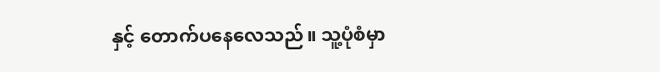နှင့် တောက်ပနေလေသည်။ သူ့ပုံစံမှာ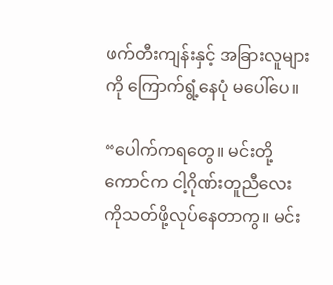ဖက်တီးကျန်းနှင့် အခြားလူများကို ကြောက်ရွံ့နေပုံ မပေါ်ပေ။

“ပေါက်ကရတွေ။ မင်းတို့ကောင်က ငါ့ဂိုဏ်းတူညီလေးကိုသတ်ဖို့လုပ်နေတာကွ။ မင်း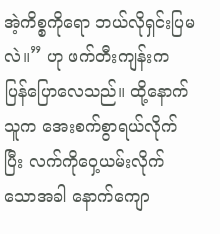အဲ့ကိစ္စကိုရော ဘယ်လိုရှင်းပြမလဲ။” ဟု ဖက်တီးကျန်းက ပြန်ပြောလေသည်။ ထို့နောက်သူက အေးစက်စွာရယ်လိုက်ပြီး လက်ကိုဝှေ့ယမ်းလိုက်သောအခါ နောက်ကျော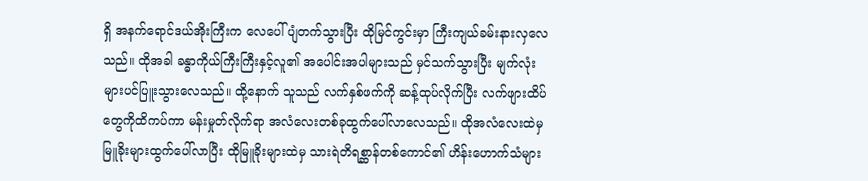ရှိ အနက်ရောင်ဒယ်အိုးကြီးက လေပေါ်ပျံတက်သွားပြီး ထိုမြင်ကွင်းမှာ ကြီးကျယ်ခမ်းနားလှလေသည်။ ထိုအခါ ခန္ဓာကိုယ်ကြီးကြီးနှင့်လူ၏ အပေါင်းအပါများသည် မှင်သက်သွားပြီး မျက်လုံးများပင်ပြူးသွားလေသည်။ ထို့နောက် သူသည် လက်နှစ်ဖက်ကို ဆန့်ထုပ်လိုက်ပြီး လက်ဖျားထိပ်တွေကိုထိကပ်ကာ မန်းမှုတ်လိုက်ရာ အလံလေးတစ်ခုထွက်ပေါ်လာလေသည်။ ထိုအလံလေးထဲမှ မြူခိုးများထွက်ပေါ်လာပြီး ထိုမြူခိုးများထဲမှ သားရဲတိရစ္ဆာန်တစ်ကောင်၏ ဟိန်းဟောက်သံများ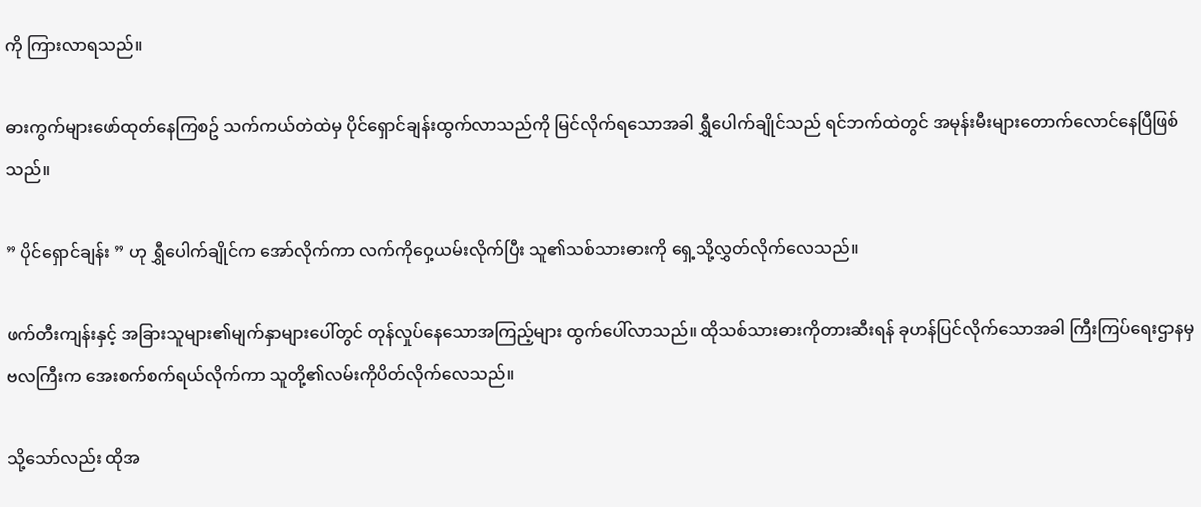ကို ကြားလာရသည်။

ဓားကွက်များဖော်ထုတ်နေကြစဥ် သက်ကယ်တဲထဲမှ ပိုင်ရှောင်ချန်းထွက်လာသည်ကို မြင်လိုက်ရသောအခါ ရွှီပေါက်ချိုင်သည် ရင်ဘက်ထဲတွင် အမုန်းမီးများတောက်လောင်နေပြီဖြစ်သည်။

” ပိုင်ရှောင်ချန်း ” ဟု ရွှီပေါက်ချိုင်က အော်လိုက်ကာ လက်ကိုဝှေ့ယမ်းလိုက်ပြီး သူ၏သစ်သားဓားကို ရှေ့သို့လွှတ်လိုက်လေသည်။

ဖက်တီးကျန်းနှင့် အခြားသူများ၏မျက်နှာများပေါ်တွင် တုန်လှုပ်နေသောအကြည့်များ ထွက်ပေါ်လာသည်။ ထိုသစ်သားဓားကိုတားဆီးရန် ခုဟန်ပြင်လိုက်သောအခါ ကြီးကြပ်ရေးဌာနမှ ဗလကြီးက အေးစက်စက်ရယ်လိုက်ကာ သူတို့၏လမ်းကိုပိတ်လိုက်လေသည်။

သို့သော်လည်း ထိုအ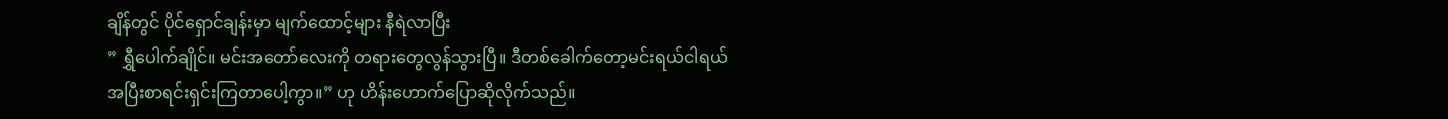ချိန်တွင် ပိုင်ရှောင်ချန်းမှာ မျက်ထောင့်များ နီရဲလာပြီး
” ရွှီပေါက်ချိုင်။ မင်းအတော်လေးကို တရားတွေလွန်သွားပြီ။ ဒီတစ်ခေါက်တော့မင်းရယ်ငါရယ် အပြီးစာရင်းရှင်းကြတာပေါ့ကွာ။” ဟု ဟိန်းဟောက်ပြောဆိုလိုက်သည်။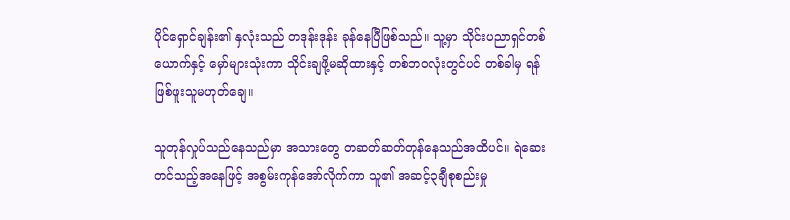ပိုင်ရှောင်ချန်း၏ နှလုံးသည် တဒုန်းဒုန်း ခုန်နေပြီဖြစ်သည်။ သူ့မှာ သိုင်းပညာရှင်တစ်ယောက်နှင့် မှော်များသုံးကာ သိုင်းချဖို့မဆိုထားနှင့် တစ်ဘဝလုံးတွင်ပင် တစ်ခါမှ ရန်ဖြစ်ဖူးသူမဟုတ်ချေ။

သူတုန်လှုပ်သည်နေသည်မှာ အသားတွေ တဆတ်ဆတ်တုန်နေသည်အထိပင်။ ရဲဆေးတင်သည့်အနေဖြင့် အစွမ်းကုန်အော်လိုက်ကာ သူ၏ အဆင့်၃ချီစုစည်းမှု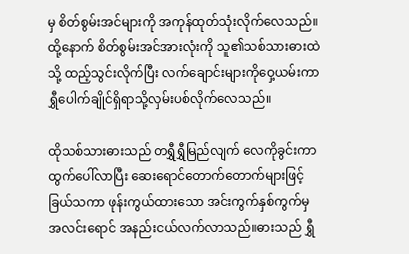မှ စိတ်စွမ်းအင်များကို အကုန်ထုတ်သုံးလိုက်လေသည်။ ထို့နောက် စိတ်စွမ်းအင်အားလုံးကို သူ၏သစ်သားဓားထဲသို့ ထည့်သွင်းလိုက်ပြီး လက်ချောင်းများကိုဝှေ့ယမ်းကာ ရွှီပေါက်ချိုင်ရှိရာသို့လှမ်းပစ်လိုက်လေသည်။

ထိုသစ်သားဓားသည် တရွှီရွှီမြည်လျက် လေကိုခွင်းကာ ထွက်ပေါ်လာပြီး ဆေးရောင်တောက်တောက်များဖြင့် ခြယ်သကာ ဖုန်းကွယ်ထားသော အင်းကွက်နှစ်ကွက်မှ အလင်းရောင် အနည်းငယ်လက်လာသည်။ဓားသည် ရွှီ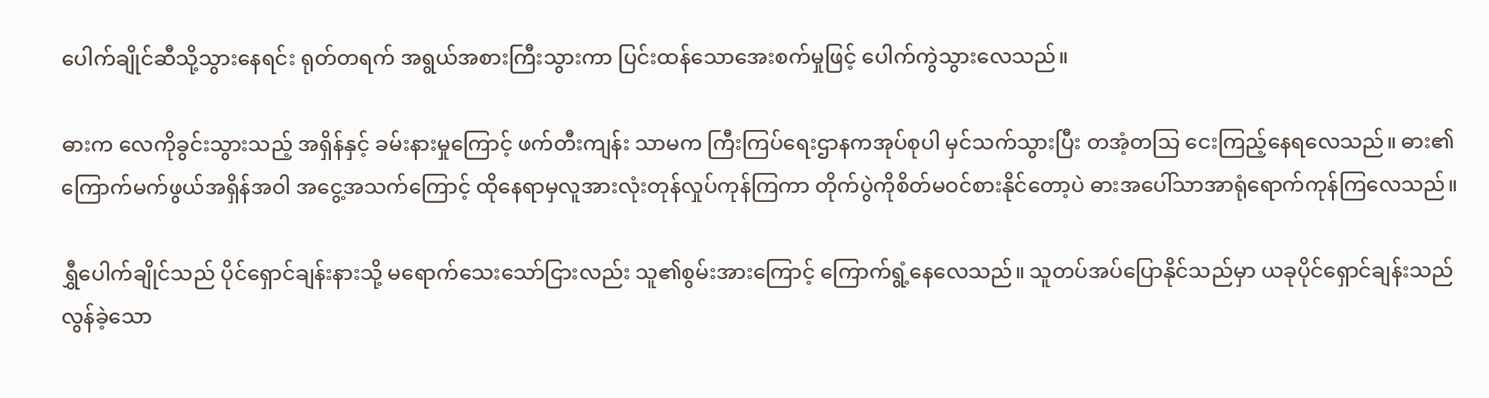ပေါက်ချိုင်ဆီသို့သွားနေရင်း ရုတ်တရက် အရွယ်အစားကြီးသွားကာ ပြင်းထန်သောအေးစက်မှုဖြင့် ပေါက်ကွဲသွားလေသည်။

ဓားက လေကိုခွင်းသွားသည့် အရှိန်နှင့် ခမ်းနားမှုကြောင့် ဖက်တီးကျန်း သာမက ကြီးကြပ်ရေးဌာနကအုပ်စုပါ မှင်သက်သွားပြီး တအံ့တသြ ငေးကြည့်နေရလေသည်။ ဓား၏ ကြောက်မက်ဖွယ်အရှိန်အဝါ အငွေ့အသက်ကြောင့် ထိုနေရာမှလူအားလုံးတုန်လှုပ်ကုန်ကြကာ တိုက်ပွဲကိုစိတ်မဝင်စားနိုင်တော့ပဲ ဓားအပေါ်သာအာရုံရောက်ကုန်ကြလေသည်။

ရွှီပေါက်ချိုင်သည် ပိုင်ရှောင်ချန်းနားသို့ မရောက်သေးသော်ငြားလည်း သူ၏စွမ်းအားကြောင့် ကြောက်ရွံ့နေလေသည်။ သူတပ်အပ်ပြောနိုင်သည်မှာ ယခုပိုင်ရှောင်ချန်းသည် လွန်ခဲ့သော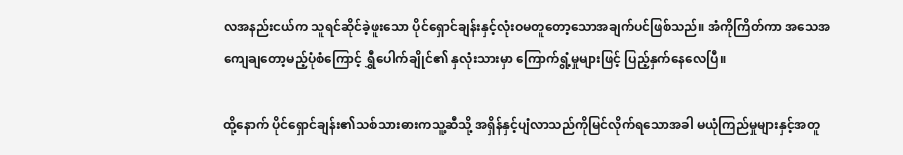လအနည်းငယ်က သူရင်ဆိုင်ခဲ့ဖူးသော ပိုင်ရှောင်ချန်းနှင့်လုံးဝမတူတော့သောအချက်ပင်ဖြစ်သည်။ အံကိုကြိတ်ကာ အသေအကျေချတော့မည့်ပုံစံကြောင့် ရွှီပေါက်ချိုင်၏ နှလုံးသားမှာ ကြောက်ရွံ့မှုများဖြင့် ပြည့်နှက်နေလေပြီ။

ထို့နောက် ပိုင်ရှောင်ချန်း၏သစ်သားဓားကသူ့ဆီသို့ အရှိန်နှင့်ပျံလာသည်ကိုမြင်လိုက်ရသောအခါ မယုံကြည်မှုများနှင့်အတူ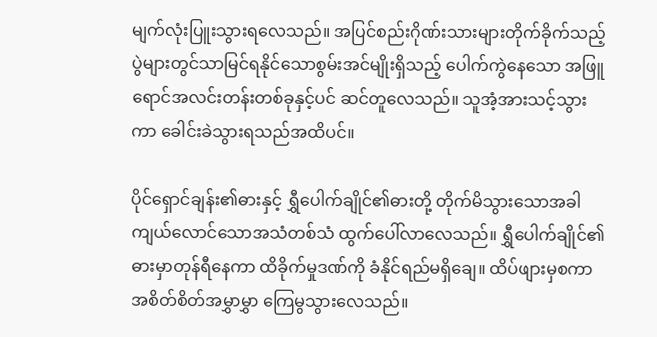မျက်လုံးပြူးသွားရလေသည်။ အပြင်စည်းဂိုဏ်းသားများတိုက်ခိုက်သည့်ပွဲများတွင်သာမြင်ရနိုင်သောစွမ်းအင်မျိုးရှိသည့် ပေါက်ကွဲနေသော အဖြူရောင်အလင်းတန်းတစ်ခုနှင့်ပင် ဆင်တူလေသည်။ သူအံ့အားသင့်သွားကာ ခေါင်းခဲသွားရသည်အထိပင်။

ပိုင်ရှောင်ချန်း၏ဓားနှင့် ရွှီပေါက်ချိုင်၏ဓားတို့ တိုက်မိသွားသောအခါ ကျယ်လောင်သောအသံတစ်သံ ထွက်ပေါ်လာလေသည်။ ရွှီပေါက်ချိုင်၏ဓားမှာတုန်ရီနေကာ ထိခိုက်မှုဒဏ်ကို ခံနိုင်ရည်မရှိချေ။ ထိပ်ဖျားမှစကာ အစိတ်စိတ်အမွှာမွှာ ကြေမွသွားလေသည်။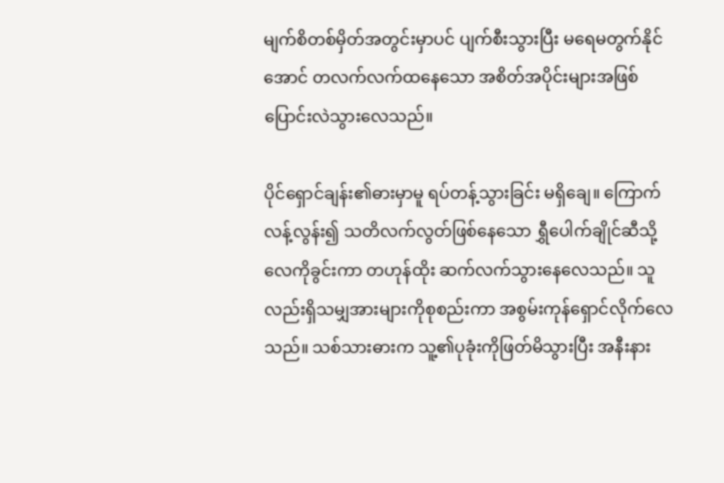မျက်စိတစ်မှိတ်အတွင်းမှာပင် ပျက်စီးသွားပြီး မရေမတွက်နိုင်အောင် တလက်လက်ထနေသော အစိတ်အပိုင်းများအဖြစ် ပြောင်းလဲသွားလေသည်။

ပိုင်ရှောင်ချန်း၏ဓားမှာမူ ရပ်တန့်သွားခြင်း မရှိချေ။ ကြောက်လန့်လွန်း၍ သတိလက်လွတ်ဖြစ်နေသော ရွှီပေါက်ချိုင်ဆီသို့ လေကိုခွင်းကာ တဟုန်ထိုး ဆက်လက်သွားနေလေသည်။ သူလည်းရှိသမျှအားများကိုစုစည်းကာ အစွမ်းကုန်ရှောင်လိုက်လေသည်။ သစ်သားဓားက သူ့၏ပုခုံးကိုဖြတ်မိသွားပြီး အနီးနား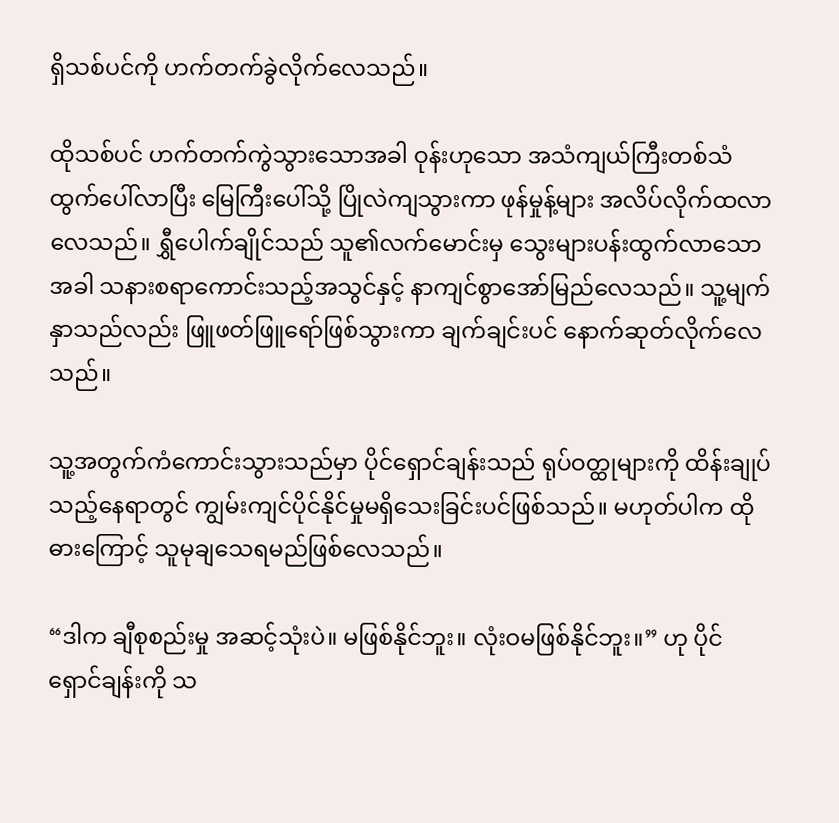ရှိသစ်ပင်ကို ဟက်တက်ခွဲလိုက်လေသည်။

ထိုသစ်ပင် ဟက်တက်ကွဲသွားသောအခါ ဝုန်းဟုသော အသံကျယ်ကြီးတစ်သံထွက်ပေါ်လာပြီး မြေကြီးပေါ်သို့ ပြိုလဲကျသွားကာ ဖုန်မှုန့်များ အလိပ်လိုက်ထလာလေသည်။ ရွှီပေါက်ချိုင်သည် သူ၏လက်မောင်းမှ သွေးများပန်းထွက်လာသောအခါ သနားစရာကောင်းသည့်အသွင်နှင့် နာကျင်စွာအော်မြည်လေသည်။ သူ့မျက်နှာသည်လည်း ဖြူဖတ်ဖြူရော်ဖြစ်သွားကာ ချက်ချင်းပင် နောက်ဆုတ်လိုက်လေသည်။

သူ့အတွက်ကံကောင်းသွားသည်မှာ ပိုင်ရှောင်ချန်းသည် ရုပ်ဝတ္ထုများကို ထိန်းချုပ်သည့်နေရာတွင် ကျွမ်းကျင်ပိုင်နိုင်မှုမရှိသေးခြင်းပင်ဖြစ်သည်။ မဟုတ်ပါက ထိုဓားကြောင့် သူမုချသေရမည်ဖြစ်လေသည်။

“ဒါက ချီစုစည်းမှု အဆင့်သုံးပဲ။ မဖြစ်နိုင်ဘူး။ လုံးဝမဖြစ်နိုင်ဘူး။” ဟု ပိုင်ရှောင်ချန်းကို သ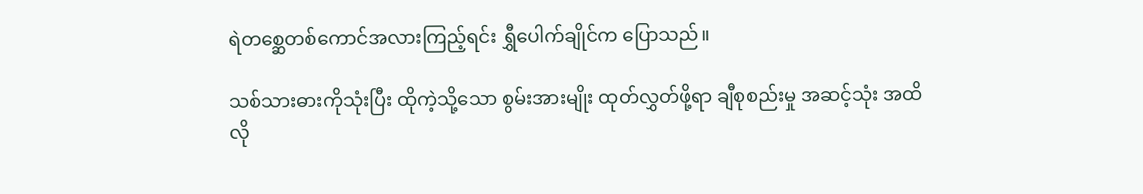ရဲတစ္ဆေတစ်ကောင်အလားကြည့်ရင်း ရွှီပေါက်ချိုင်က ပြောသည်။

သစ်သားဓားကိုသုံးပြီး ထိုကဲ့သို့သော စွမ်းအားမျိုး ထုတ်လွှတ်ဖို့ရာ ချီစုစည်းမှု အဆင့်သုံး အထိလို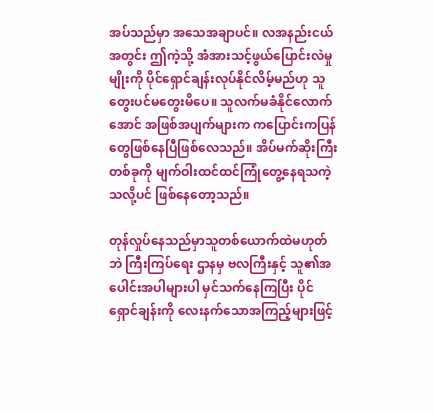အပ်သည်မှာ အသေအချာပင်။ လအနည်းငယ်အတွင်း ဤကဲ့သို့ အံအားသင့်ဖွယ်ပြောင်းလဲမှုမျိုးကို ပိုင်ရှောင်ချန်းလုပ်နိုင်လိမ့်မည်ဟု သူတွေးပင်မတွေးမိပေ။ သူလက်မခံနိုင်လောက်အောင် အဖြစ်အပျက်များက ကပြောင်းကပြန်တွေဖြစ်နေပြီဖြစ်လေသည်။ အိပ်မက်ဆိုးကြီးတစ်ခုကို မျက်ဝါးထင်ထင်ကြုံတွေ့နေရသကဲ့သလို့ပင် ဖြစ်နေတော့သည်။

တုန်လှုပ်နေသည်မှာသူတစ်ယောက်ထဲမဟုတ်ဘဲ ကြီးကြပ်ရေး ဌာနမှ ဗလကြီးနှင့် သူ၏အပေါင်းအပါများပါ မှင်သက်နေကြပြီး ပိုင်ရှောင်ချန်းကို လေးနက်သောအကြည့်များဖြင့်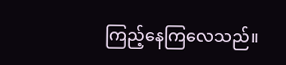ကြည့်နေကြလေသည်။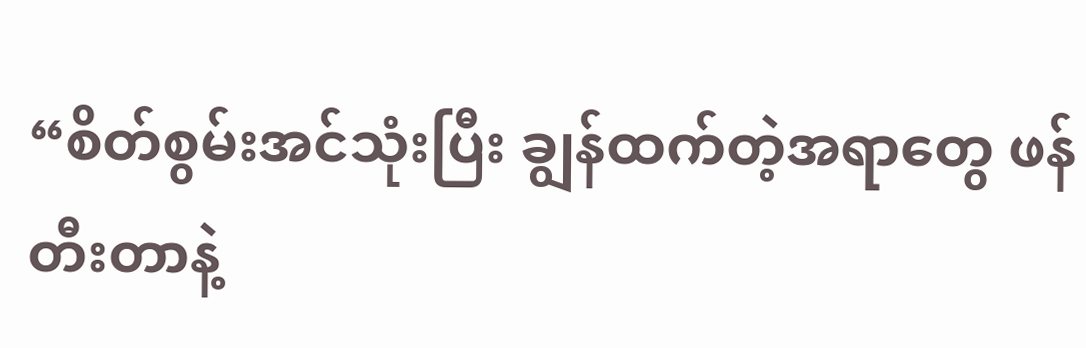“စိတ်စွမ်းအင်သုံးပြီး ချွန်ထက်တဲ့အရာတွေ ဖန်တီးတာနဲ့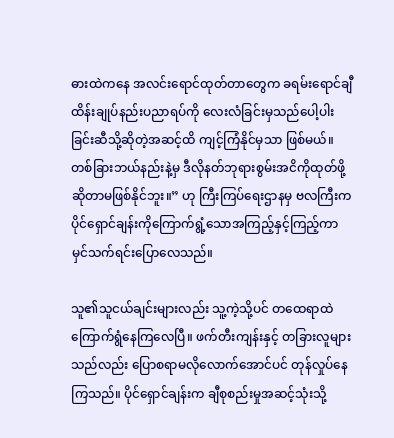ဓားထဲကနေ အလင်းရောင်ထုတ်တာတွေက ခရမ်းရောင်ချီထိန်းချုပ်နည်းပညာရပ်ကို လေးလံခြင်းမှသည်ပေါ့ပါးခြင်းဆီသို့ဆိုတဲ့အဆင့်ထိ ကျင့်ကြံနိုင်မှသာ ဖြစ်မယ်။ တစ်ခြားဘယ်နည်းနဲ့မှ ဒီလိုနတ်ဘုရားစွမ်းအငိကိုထုတ်ဖို့ဆိုတာမဖြစ်နိုင်ဘူး။” ဟု ကြီးကြပ်ရေးဌာနမှ ဗလကြီးက ပိုင်ရှောင်ချန်းကိုကြောက်ရွံ့သောအကြည့်နှင့်ကြည့်ကာ မှင်သက်ရင်းပြောလေသည်။

သူ၏သူငယ်ချင်းများလည်း သူ့ကဲ့သို့ပင် တထေရာထဲကြောက်ရွံနေကြလေပြီ။ ဖက်တီးကျန်းနှင့် တခြားလူများသည်လည်း ပြောစရာမလိုလောက်အောင်ပင် တုန်လှုပ်နေကြသည်။ ပိုင်ရှောင်ချန်းက ချီစုစည်းမှုအဆင့်သုံးသို့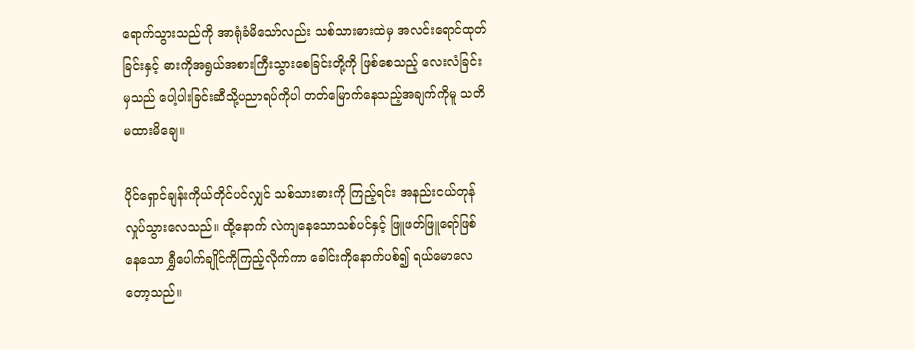ရောက်သွားသည်ကို အာရုံခံမိသော်လည်း သစ်သားဓားထဲမှ အလင်းရောင်ထုတ်ခြင်းနှင့် ဓားကိုအရွယ်အစားကြီးသွားစေခြင်းတို့ကို ဖြစ်စေသည့် လေးလံခြင်းမှသည် ပေါ့ပါးခြင်းဆီသို့ပညာရပ်ကိုပါ တတ်မြောက်နေသည့်အချက်ကိုမူ သတိမထားမိချေ။

ပိုင်ရှောင်ချန်းကိုယ်တိုင်ပင်လျှင် သစ်သားဓားကို ကြည့်ရင်း အနည်းငယ်တုန်လှုပ်သွားလေသည်။ ထို့နောက် လဲကျနေသောသစ်ပင်နှင့် ဖြူဖတ်ဖြူရော်ဖြစ်နေသော ရွှီပေါက်ချိုင်ကိုကြည့်လိုက်ကာ ခေါင်းကိုနောက်ပစ်၍ ရယ်မောလေတော့သည်။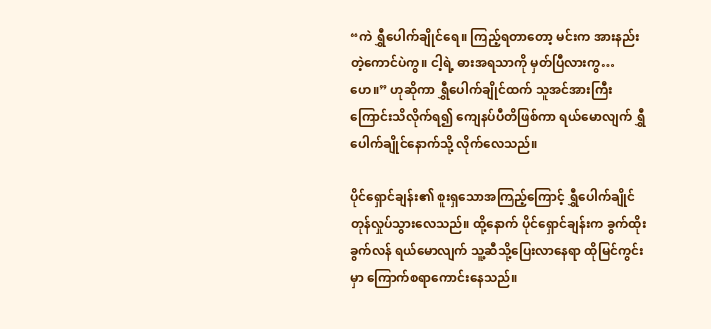“ကဲ ရွှီပေါက်ချိုင်ရေ။ ကြည့်ရတာတော့ မင်းက အားနည်းတဲ့ကောင်ပဲကွ။ ငါ့ရဲ့ ဓားအရသာကို မှတ်ပြီလားကွ…ဟေ။” ဟုဆိုကာ ရွှီပေါက်ချိုင်ထက် သူအင်အားကြီးကြောင်းသိလိုက်ရ၍ ကျေနပ်ပီတိဖြစ်ကာ ရယ်မောလျက် ရွှီပေါက်ချိုင်နောက်သို့ လိုက်လေသည်။

ပိုင်ရှောင်ချန်း၏ စူးရှသောအကြည့်ကြောင့် ရွှီပေါက်ချိုင်တုန်လှုပ်သွားလေသည်။ ထို့နောက် ပိုင်ရှောင်ချန်းက ခွက်ထိုးခွက်လန် ရယ်မောလျက် သူ့ဆီသို့ပြေးလာနေရာ ထိုမြင်ကွင်းမှာ ကြောက်စရာကောင်းနေသည်။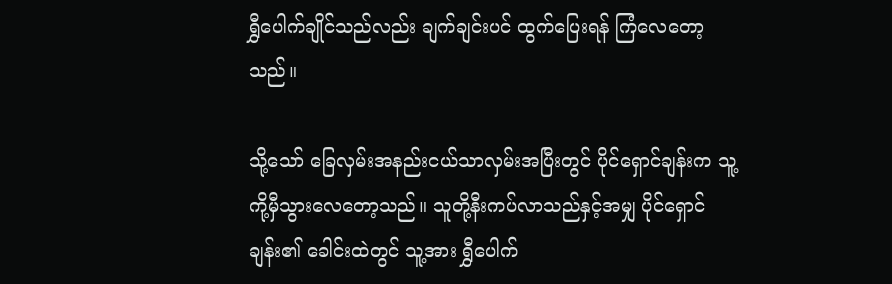ရွှီပေါက်ချိုင်သည်လည်း ချက်ချင်းပင် ထွက်ပြေးရန် ကြံလေတော့သည်။

သို့သော် ခြေလှမ်းအနည်းငယ်သာလှမ်းအပြီးတွင် ပိုင်ရှောင်ချန်းက သူ့ကို့မှီသွားလေတော့သည်။ သူတို့နီးကပ်လာသည်နှင့်အမျှ ပိုင်ရှောင်ချန်း၏ ခေါင်းထဲတွင် သူ့အား ရွှီပေါက်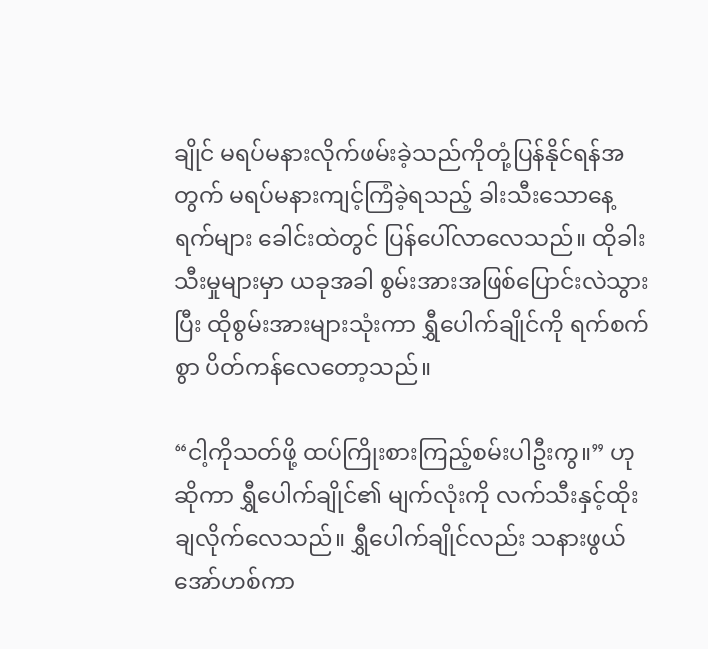ချိုင် မရပ်မနားလိုက်ဖမ်းခဲ့သည်ကိုတုံ့ပြန်နိုင်ရန်အတွက် မရပ်မနားကျင့်ကြံခဲ့ရသည့် ခါးသီးသောနေ့ရက်များ ခေါင်းထဲတွင် ပြန်ပေါ်လာလေသည်။ ထိုခါးသီးမှုများမှာ ယခုအခါ စွမ်းအားအဖြစ်ပြောင်းလဲသွားပြီး ထိုစွမ်းအားများသုံးကာ ရွှီပေါက်ချိုင်ကို ရက်စက်စွာ ပိတ်ကန်လေတော့သည်။

“ငါ့ကိုသတ်ဖို့ ထပ်ကြိုးစားကြည့်စမ်းပါဦးကွ။” ဟုဆိုကာ ရွှီပေါက်ချိုင်၏ မျက်လုံးကို လက်သီးနှင့်ထိုးချလိုက်လေသည်။ ရွှီပေါက်ချိုင်လည်း သနားဖွယ်အော်ဟစ်ကာ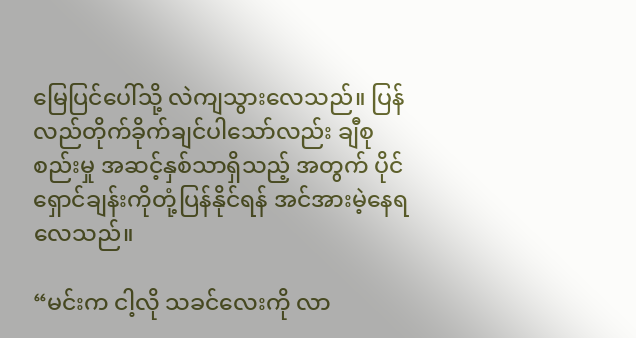မြေပြင်ပေါ်သို့ လဲကျသွားလေသည်။ ပြန်လည်တိုက်ခိုက်ချင်ပါသော်လည်း ချီစုစည်းမှု အဆင့်နှစ်သာရှိသည့် အတွက် ပိုင်ရှောင်ချန်းကိုတုံ့ပြန်နိုင်ရန် အင်အားမဲ့နေရလေသည်။

“မင်းက ငါ့လို သခင်လေးကို လာ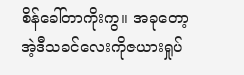စိန်ခေါ်တာကိုးကွ။ အခုတော့ အဲ့ဒီသခင်လေးကိုဇယားရှုပ်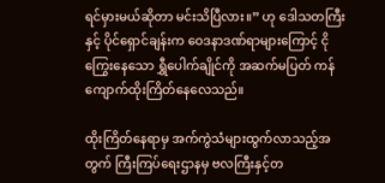ရင်မှားမယ်ဆိုတာ မင်းသိပြီလား။” ဟု ဒေါသတကြီးနှင့် ပိုင်ရှောင်ချန်းက ဝေဒနာဒဏ်ရာများကြောင့် ငိုကြွေးနေသော ရွှီပေါက်ချိုင်ကို အဆက်မပြတ် ကန်ကျောက်ထိုးကြိတ်နေလေသည်။

ထိုးကြိတ်နေရာမှ အက်ကွဲသံများထွက်လာသည့်အတွက် ကြီးကြပ်ရေးဌာနမှ ဗလကြီးနှင့်တ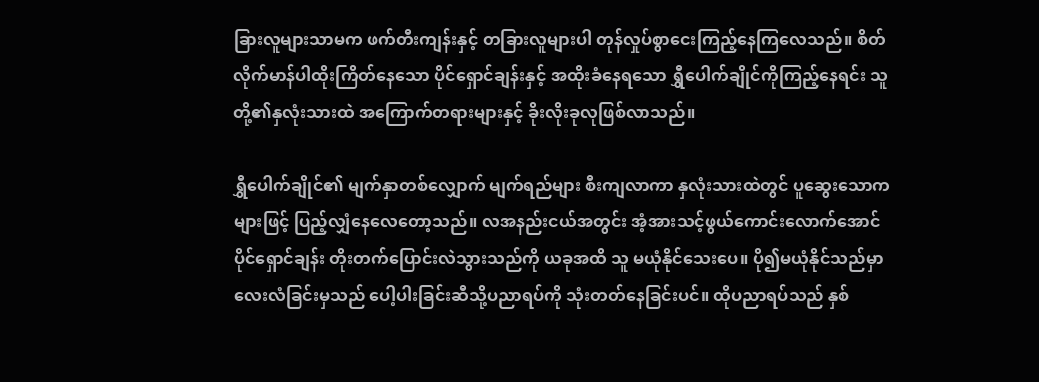ခြားလူများသာမက ဖက်တီးကျန်းနှင့် တခြားလူများပါ တုန်လှုပ်စွာငေးကြည့်နေကြလေသည်။ စိတ်လိုက်မာန်ပါထိုးကြိတ်နေသော ပိုင်ရှောင်ချန်းနှင့် အထိုးခံနေရသော ရွှီပေါက်ချိုင်ကိုကြည့်နေရင်း သူတို့၏နှလုံးသားထဲ အကြောက်တရားများနှင့် ခိုးလိုးခုလုဖြစ်လာသည်။

ရွှီပေါက်ချိုင်၏ မျက်နှာတစ်လျှောက် မျက်ရည်များ စီးကျလာကာ နှလုံးသားထဲတွင် ပူဆွေးသောကများဖြင့် ပြည့်လျှံနေလေတော့သည်။ လအနည်းငယ်အတွင်း အံ့အားသင့်ဖွယ်ကောင်းလောက်အောင် ပိုင်ရှောင်ချန်း တိုးတက်ပြောင်းလဲသွားသည်ကို ယခုအထိ သူ မယုံနိုင်သေးပေ။ ပို၍မယုံနိုင်သည်မှာ လေးလံခြင်းမှသည် ပေါ့ပါးခြင်းဆီသို့ပညာရပ်ကို သုံးတတ်နေခြင်းပင်။ ထိုပညာရပ်သည် နှစ်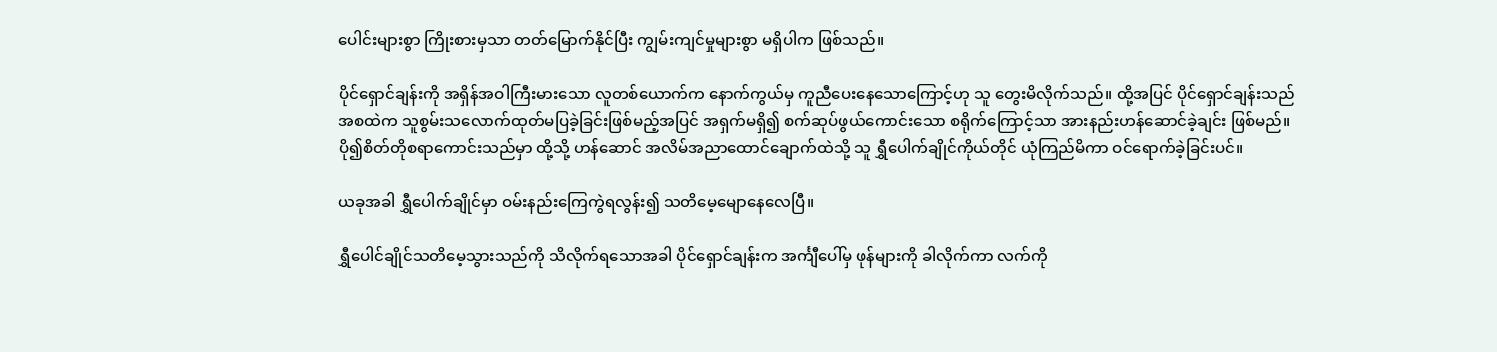ပေါင်းများစွာ ကြိုးစားမှသာ တတ်မြောက်နိုင်ပြီး ကျွမ်းကျင်မှုများစွာ မရှိပါက ဖြစ်သည်။

ပိုင်ရှောင်ချန်းကို အရှိန်အဝါကြီးမားသော လူတစ်ယောက်က နောက်ကွယ်မှ ကူညီပေးနေသောကြောင့်ဟု သူ တွေးမိလိုက်သည်။ ထို့အပြင် ပိုင်ရှောင်ချန်းသည် အစထဲက သူစွမ်းသလောက်ထုတ်မပြခဲ့ခြင်းဖြစ်မည့်အပြင် အရှက်မရှိ၍ စက်ဆုပ်ဖွယ်ကောင်းသော စရိုက်ကြောင့်သာ အားနည်းဟန်ဆောင်ခဲ့ချင်း ဖြစ်မည်။ပို၍စိတ်တိုစရာကောင်းသည်မှာ ထို့သို့ ဟန်ဆောင် အလိမ်အညာထောင်ချောက်ထဲသို့ သူ ရွှီပေါက်ချိုင်ကိုယ်တိုင် ယုံကြည်မိကာ ဝင်ရောက်ခဲ့ခြင်းပင်။

ယခုအခါ ရွှီပေါက်ချိုင်မှာ ဝမ်းနည်းကြေကွဲရလွန်း၍ သတိမေ့မျောနေလေပြီ။

ရွှီပေါင်ချိုင်သတိမေ့သွားသည်ကို သိလိုက်ရသောအခါ ပိုင်ရှောင်ချန်းက အင်္ကျီပေါ်မှ ဖုန်များကို ခါလိုက်ကာ လက်ကို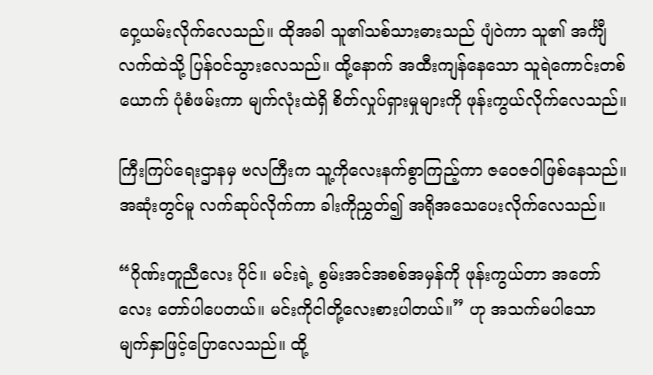ဝှေ့ယမ်းလိုက်လေသည်။ ထိုအခါ သူ၏သစ်သားဓားသည် ပျံဝဲကာ သူ၏ အင်္ကျီလက်ထဲသို့ ပြန်ဝင်သွားလေသည်။ ထို့နောက် အထီးကျန်နေသော သူရဲကောင်းတစ်ယောက် ပုံစံဖမ်းကာ မျက်လုံးထဲရှိ စိတ်လှုပ်ရှားမှုများကို ဖုန်းကွယ်လိုက်လေသည်။

ကြီးကြပ်ရေးဌာနမှ ဗလကြီးက သူ့ကိုလေးနက်စွာကြည့်ကာ ဇဝေဇဝါဖြစ်နေသည်။ အဆုံးတွင်မူ လက်ဆုပ်လိုက်ကာ ခါးကိုညွှတ်၍ အရိုအသေပေးလိုက်လေသည်။

“ဂိုဏ်းတူညီလေး ပိုင်။ မင်းရဲ့ စွမ်းအင်အစစ်အမှန်ကို ဖုန်းကွယ်တာ အတော်လေး တော်ပါပေတယ်။ မင်းကိုငါတို့လေးစားပါတယ်။” ဟု အသက်မပါသော မျက်နှာဖြင့်ပြောလေသည်။ ထို့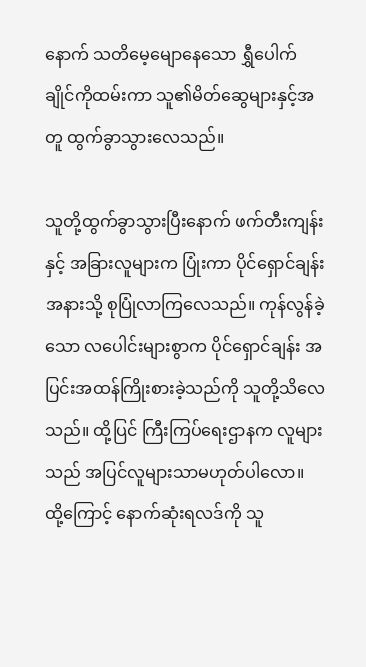နောက် သတိမေ့မျောနေသော ရွှီပေါက်ချိုင်ကိုထမ်းကာ သူ၏မိတ်ဆွေများနှင့်အတူ ထွက်ခွာသွားလေသည်။

သူတို့ထွက်ခွာသွားပြီးနောက် ဖက်တီးကျန်းနှင့် အခြားလူများက ပြုံးကာ ပိုင်ရှောင်ချန်း အနားသို့ စုပြုံလာကြလေသည်။ ကုန်လွန်ခဲ့သော လပေါင်းများစွာက ပိုင်ရှောင်ချန်း အပြင်းအထန်ကြိုးစားခဲ့သည်ကို သူတို့သိလေသည်။ ထို့ပြင် ကြီးကြပ်ရေးဌာနက လူများသည် အပြင်လူများသာမဟုတ်ပါလော။ ထို့ကြောင့် နောက်ဆုံးရလဒ်ကို သူ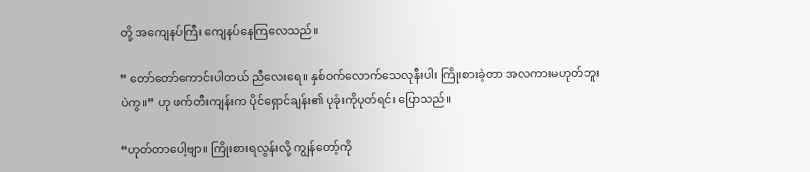တို့ အကျေနပ်ကြီး ကျေနပ်နေကြလေသည်။

” တော်တော်ကောင်းပါတယ် ညီလေးရေ။ နှစ်ဝက်လောက်သေလုနီးပါး ကြိုးစားခဲ့တာ အလကားမဟုတ်ဘူးပဲကွ။” ဟု ဖက်တီးကျန်းက ပိုင်ရှောင်ချန်း၏ ပုခုံးကိုပုတ်ရင်း ပြောသည်။

“ဟုတ်တာပေါ့ဗျာ။ ကြိုးစားရလွန်းလို့ ကျွန်တော့်ကို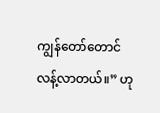ကျွန်တော်တောင် လန့်လာတယ်။” ဟု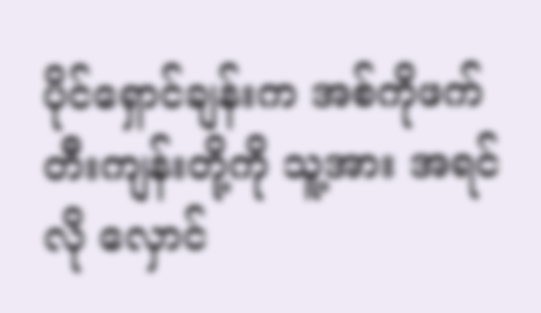ပိုင်ရှောင်ချန်းက အစ်ကိုဖက်တီးကျန်းတို့ကို သူ့အား အရင်လို လှောင်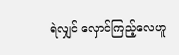ရဲလျှင် လှောင်ကြည့်လေဟူ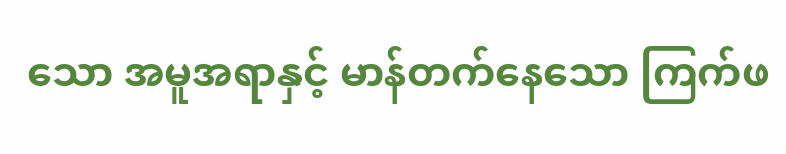သော အမူအရာနှင့် မာန်တက်နေသော ကြက်ဖ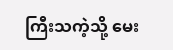ကြီးသကဲ့သို့ မေး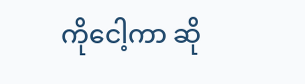ကိုငေါ့ကာ ဆို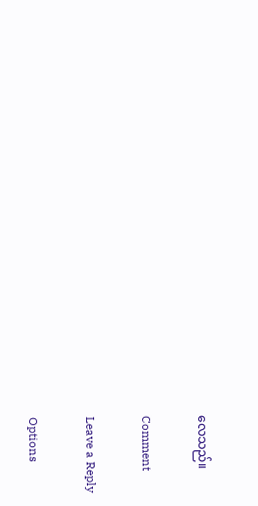လေသည်။

Comment

Leave a Reply

Options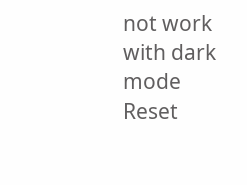not work with dark mode
Reset